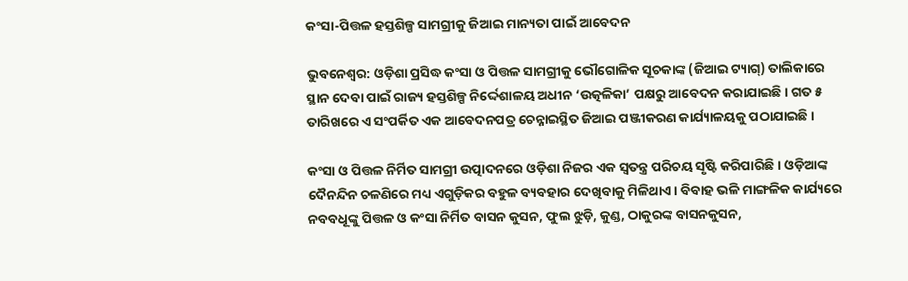କଂସା-ପିତ୍ତଳ ହସ୍ତଶିଳ୍ପ ସାମଗ୍ରୀକୁ ଜିଆଇ ମାନ୍ୟତା ପାଇଁ ଆବେଦନ

ଭୁବନେଶ୍ବର: ଓଡ଼ିଶା ପ୍ରସିଦ୍ଧ କଂସା ଓ ପିତ୍ତଳ ସାମଗ୍ରୀକୁ ଭୌଗୋଳିକ ସୂଚକାଙ୍କ (ଜିଆଇ ଟ୍ୟାଗ୍‌) ତାଲିକାରେ ସ୍ଥାନ ଦେବା ପାଇଁ ରାଜ୍ୟ ହସ୍ତଶିଳ୍ପ ନିର୍ଦ୍ଦେଶାଳୟ ଅଧୀନ ‘ଉତ୍କଳିକା’ ପକ୍ଷରୁ ଆବେଦନ କରାଯାଇଛି। ଗତ ୫ ତାରିଖରେ ଏ ସଂପର୍କିତ ଏକ ଆବେଦନପତ୍ର ଚେନ୍ନାଇସ୍ଥିତ ଜିଆଇ ପଞ୍ଜୀକରଣ କାର୍ଯ୍ୟାଳୟକୁ ପଠାଯାଇଛି।

କଂସା ଓ ପିତ୍ତଳ ନିର୍ମିତ ସାମଗ୍ରୀ ଉତ୍ପାଦନରେ ଓଡ଼ିଶା ନିଜର ଏକ ସ୍ବତନ୍ତ୍ର ପରିଚୟ ସୃଷ୍ଟି କରିପାରିଛି। ଓଡ଼ିଆଙ୍କ ଦୈନନ୍ଦିନ ଚଳଣିରେ ମଧ୍ୟ ଏଗୁଡ଼ିକର ବହୁଳ ବ୍ୟବହାର ଦେଖିବାକୁ ମିଳିଥାଏ। ବିବାହ ଭଳି ମାଙ୍ଗଳିକ କାର୍ଯ୍ୟ‌ରେ ନବବଧୂଙ୍କୁ ପିତ୍ତଳ ଓ କଂସା ନିର୍ମିତ ବାସନ କୁସନ, ଫୁଲ ଝୁଡ଼ି, କୁଣ୍ଡ, ଠାକୁରଙ୍କ ବାସନକୁସନ,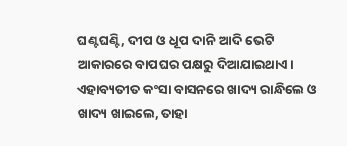ଘଣ୍ଟଘଣ୍ଟି, ଦୀପ ଓ ଧୂପ ଦାନି ଆଦି ଭେଟି ଆକାରରେ ବାପଘର ପକ୍ଷରୁ ଦିଆଯାଇଥାଏ। ଏହାବ୍ୟତୀତ କଂସା ବାସନରେ ଖାଦ୍ୟ ରାନ୍ଧିଲେ ଓ ଖାଦ୍ୟ ଖାଇଲେ, ତାହା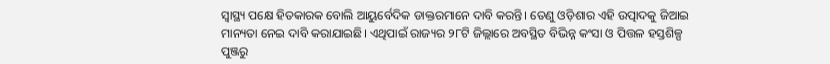ସ୍ବାସ୍ଥ୍ୟ ପକ୍ଷେ ହିତକାରକ ବୋଲି ଆୟୁର୍ବେଦିକ ଡାକ୍ତରମାନେ ଦାବି କରନ୍ତି। ତେଣୁ ଓଡ଼ିଶାର ଏହି ଉତ୍ପାଦକୁ ଜିଆଇ ମାନ୍ୟତା ନେଇ ଦାବି କରାଯାଇଛି। ଏଥିପାଇଁ ରାଜ୍ୟର ୨୮ଟି ଜିଲ୍ଲାରେ ଅବସ୍ଥିତ ବିଭିନ୍ନ କଂସା ଓ ପିତ୍ତଳ ହସ୍ତଶିଳ୍ପ ପୁଞ୍ଜରୁ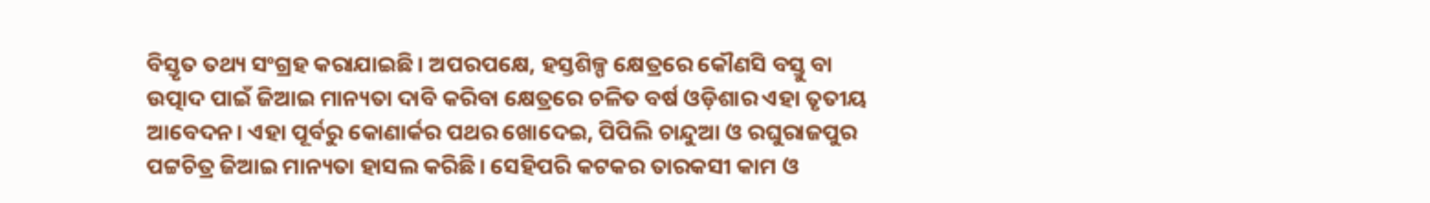ବିସ୍ତୃତ ତଥ୍ୟ ସଂଗ୍ରହ କରାଯାଇଛି। ଅପରପକ୍ଷେ, ହସ୍ତଶିଳ୍ପ କ୍ଷେତ୍ରରେ କୌଣସି ବସ୍ତୁ ବା ଉତ୍ପାଦ ପାଇଁ ଜିଆଇ ମାନ୍ୟତା ଦାବି କରିବା କ୍ଷେତ୍ରରେ ଚଳିତ ବର୍ଷ ଓଡ଼ିଶାର ଏହା ତୃତୀୟ ଆବେଦନ। ଏହା ପୂର୍ବରୁ କୋଣାର୍କର ପଥର ଖୋଦେଇ, ପିପିଲି ଚାନ୍ଦୁଆ ଓ ରଘୁରାଜପୁର ପଟ୍ଟଚିତ୍ର ଜିଆଇ ମାନ୍ୟତା ହାସଲ କରିଛି। ‌ସେହିପରି କଟକର ତାରକସୀ କାମ ଓ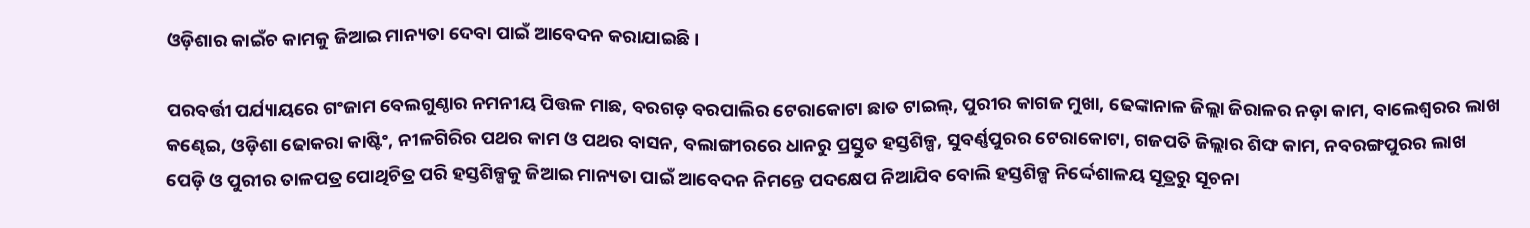ଓଡ଼ିଶାର କାଇଁଚ କାମକୁ ଜିଆଇ ମାନ୍ୟତା ଦେବା ପାଇଁ ଆବେଦନ କରାଯାଇଛି।

ପରବର୍ତ୍ତୀ ପର୍ଯ୍ୟାୟରେ ଗଂଜାମ ବେଲଗୁଣ୍ଠାର ନମନୀୟ ପିତ୍ତଳ ମାଛ, ବରଗଡ଼ ବରପାଲିର ଟେରାକୋଟା ଛାତ ଟାଇଲ୍‌, ପୁରୀର କାଗଜ ମୁଖା, ଢେଙ୍କାନାଳ ଜିଲ୍ଲା ଜିରାଳର ନଡ଼ା କାମ, ବାଲେଶ୍ୱରର ଲାଖ କଣ୍ଢେଇ, ଓଡ଼ିଶା ଢୋକରା କାଷ୍ଟିଂ, ନୀଳଗିରିର ପଥର କାମ ଓ ପଥର ବାସନ, ବଲାଙ୍ଗୀରରେ ଧାନରୁ ପ୍ରସ୍ତୁତ ହସ୍ତଶିଳ୍ପ, ସୁବର୍ଣ୍ଣପୁରର ଟେରାକୋଟା, ଗଜପତି ଜିଲ୍ଲାର ଶିଙ୍ଘ କାମ, ନବରଙ୍ଗପୁରର ଲାଖ ପେଡ଼ି ଓ ପୁରୀର ତାଳପତ୍ର ପୋଥିଚିତ୍ର ପରି ହସ୍ତଶିଳ୍ପକୁ ଜିଆଇ ମାନ୍ୟତା ପାଇଁ ଆବେଦନ ନିମନ୍ତେ ପଦକ୍ଷେପ ନିଆଯିବ ବୋଲି ହସ୍ତଶିଳ୍ପ ନିର୍ଦ୍ଦେଶାଳୟ ସୂତ୍ରରୁ ସୂଚନା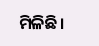ମିଳିଛି।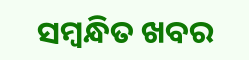ସମ୍ବନ୍ଧିତ ଖବର